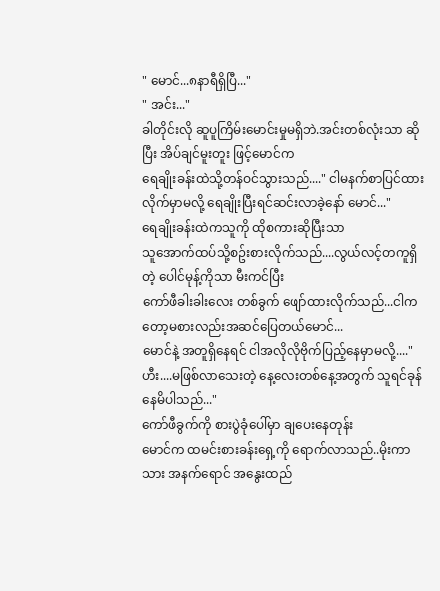" မောင်...၈နာရီရှိပြီ..."
" အင်း..."
ခါတိုင်းလို ဆူပူကြိမ်းမောင်းမှုမရှိဘဲ.အင်းတစ်လုံးသာ ဆိုပြီး အိပ်ချင်မူးတူး ဖြင့်မောင်က
ရေချိုးခန်းထဲသို့တန်ဝင်သွားသည်...." ငါမနက်စာပြင်ထားလိုက်မှာမလို့ ရေချိုးပြီးရင်ဆင်းလာခဲ့နော် မောင်..."
ရေချိုးခန်းထဲကသူကို ထိုစကားဆိုပြီးသာ
သူအောက်ထပ်သို့စဥ်းစားလိုက်သည်....လွယ်လင့်တကူရှိတဲ့ ပေါင်မုန့်ကိုသာ မီးကင်ပြီး
ကော်ဖီခါးခါးလေး တစ်ခွက် ဖျော်ထားလိုက်သည်...ငါကတော့မစားလည်းအဆင်ပြေတယ်မောင်...
မောင်နဲ့ အတူရှိနေရင် ငါအလိုလိုဗိုက်ပြည့်နေမှာမလို့...." ဟီး....မဖြစ်လာသေးတဲ့ နေ့လေးတစ်နေ့အတွက် သူရင်ခုန်နေမိပါသည်..."
ကော်ဖီခွက်ကို စားပွဲခုံပေါ်မှာ ချပေးနေတုန်း
မောင်က ထမင်းစားခန်းရှေ့ကို ရောက်လာသည်..မိုးကာသား အနက်ရောင် အနွေးထည်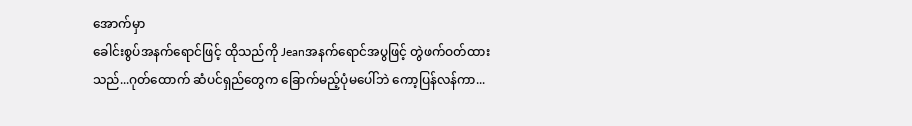အောက်မှာ
ခေါင်းစွပ်အနက်ရောင်ဖြင့် ထိုသည်ကို Jeanအနက်ရောင်အပွဖြင့် တွဲဖက်ဝတ်ထားသည်...ဂုတ်ထောက် ဆံပင်ရှည်တွေက ခြောက်မည့်ပုံမပေါ်ဘဲ ကော့ပြန်လန်ကာ...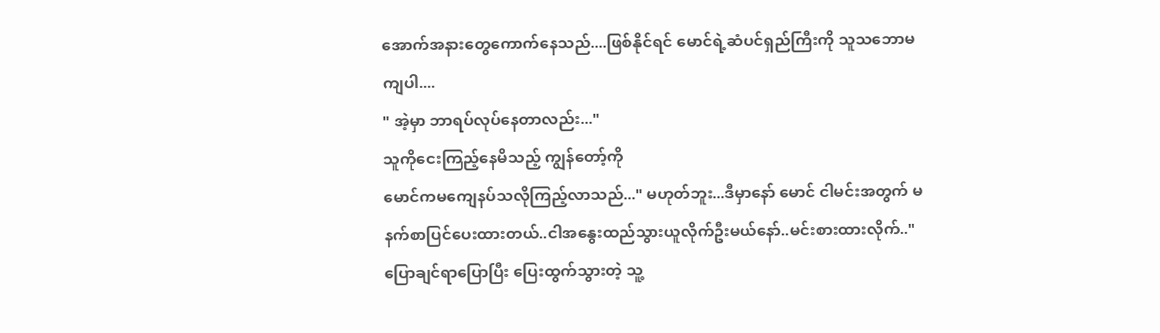အောက်အနားတွေကောက်နေသည်....ဖြစ်နိုင်ရင် မောင်ရဲ့ဆံပင်ရှည်ကြီးကို သူသဘောမကျပါ....
" အဲ့မှာ ဘာရပ်လုပ်နေတာလည်း..."
သူကိုငေးကြည့်နေမိသည့် ကျွန်တော့်ကို
မောင်ကမကျေနပ်သလိုကြည့်လာသည်..." မဟုတ်ဘူး...ဒီမှာနော် မောင် ငါမင်းအတွက် မနက်စာပြင်ပေးထားတယ်..ငါအနွေးထည်သွားယူလိုက်ဦးမယ်နော်..မင်းစားထားလိုက်.."
ပြောချင်ရာပြောပြီး ပြေးထွက်သွားတဲ့ သူ့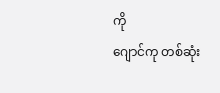ကို
ဂျောင်ကု တစ်ဆုံး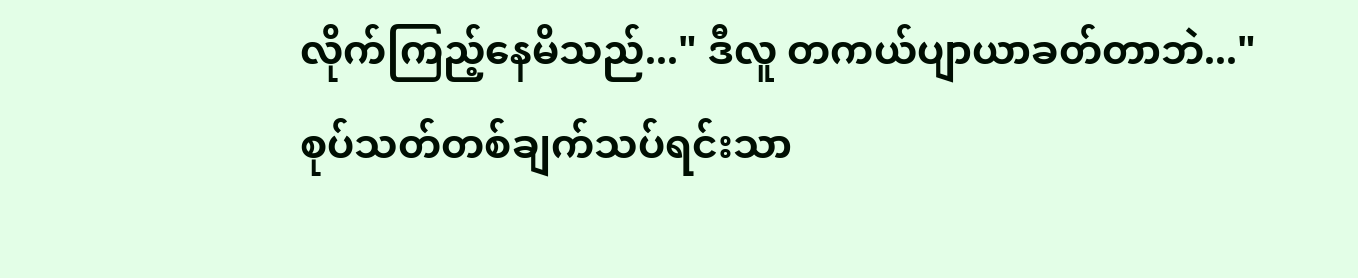လိုက်ကြည့်နေမိသည်..." ဒီလူ တကယ်ပျာယာခတ်တာဘဲ..."
စုပ်သတ်တစ်ချက်သပ်ရင်းသာ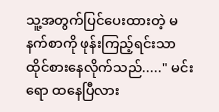သူ့အတွက်ပြင်ပေးထားတဲ့ မနက်စာကို ဖုန်းကြည့်ရင်းသာ
ထိုင်စားနေလိုက်သည်....." မင်းရော ထနေပြီလား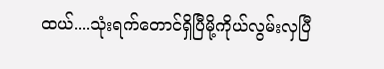ထယ်....သုံးရက်တောင်ရှိပြီမို့ကိုယ်လွမ်းလှပြီ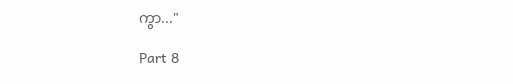ကွာ..."

Part 8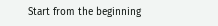Start from the beginning